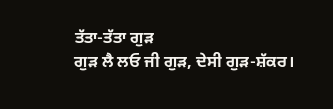ਤੱਤਾ-ਤੱਤਾ ਗੁੜ
ਗੁੜ ਲੈ ਲਓ ਜੀ ਗੁੜ, ਦੇਸੀ ਗੁੜ-ਸ਼ੱਕਰ।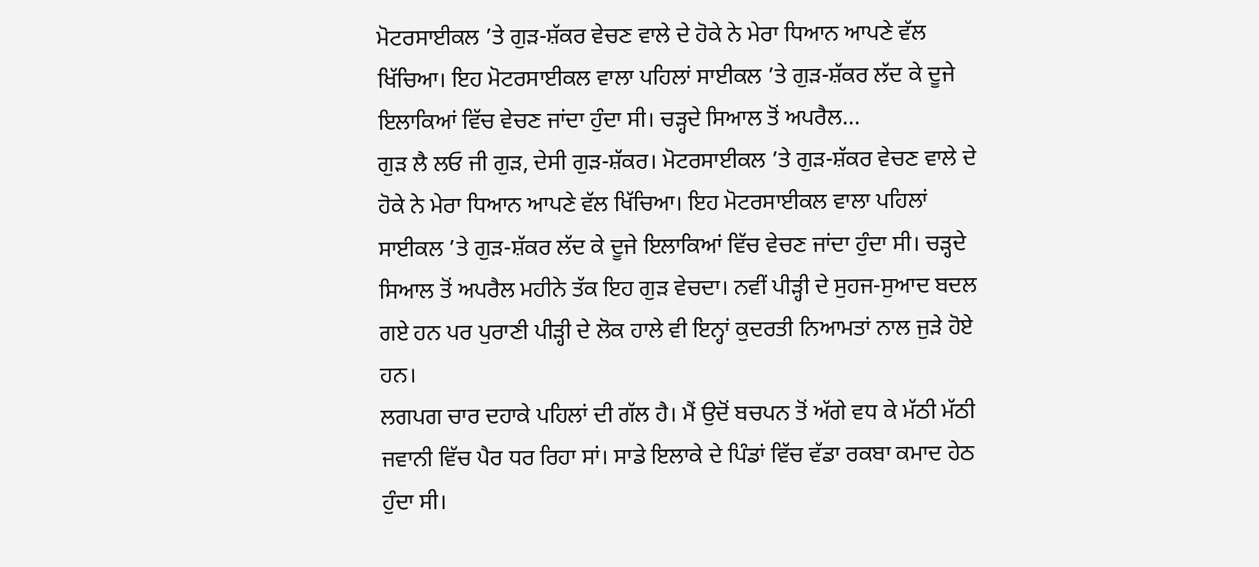ਮੋਟਰਸਾਈਕਲ ’ਤੇ ਗੁੜ-ਸ਼ੱਕਰ ਵੇਚਣ ਵਾਲੇ ਦੇ ਹੋਕੇ ਨੇ ਮੇਰਾ ਧਿਆਨ ਆਪਣੇ ਵੱਲ ਖਿੱਚਿਆ। ਇਹ ਮੋਟਰਸਾਈਕਲ ਵਾਲਾ ਪਹਿਲਾਂ ਸਾਈਕਲ ’ਤੇ ਗੁੜ-ਸ਼ੱਕਰ ਲੱਦ ਕੇ ਦੂਜੇ ਇਲਾਕਿਆਂ ਵਿੱਚ ਵੇਚਣ ਜਾਂਦਾ ਹੁੰਦਾ ਸੀ। ਚੜ੍ਹਦੇ ਸਿਆਲ ਤੋਂ ਅਪਰੈਲ...
ਗੁੜ ਲੈ ਲਓ ਜੀ ਗੁੜ, ਦੇਸੀ ਗੁੜ-ਸ਼ੱਕਰ। ਮੋਟਰਸਾਈਕਲ ’ਤੇ ਗੁੜ-ਸ਼ੱਕਰ ਵੇਚਣ ਵਾਲੇ ਦੇ ਹੋਕੇ ਨੇ ਮੇਰਾ ਧਿਆਨ ਆਪਣੇ ਵੱਲ ਖਿੱਚਿਆ। ਇਹ ਮੋਟਰਸਾਈਕਲ ਵਾਲਾ ਪਹਿਲਾਂ ਸਾਈਕਲ ’ਤੇ ਗੁੜ-ਸ਼ੱਕਰ ਲੱਦ ਕੇ ਦੂਜੇ ਇਲਾਕਿਆਂ ਵਿੱਚ ਵੇਚਣ ਜਾਂਦਾ ਹੁੰਦਾ ਸੀ। ਚੜ੍ਹਦੇ ਸਿਆਲ ਤੋਂ ਅਪਰੈਲ ਮਹੀਨੇ ਤੱਕ ਇਹ ਗੁੜ ਵੇਚਦਾ। ਨਵੀਂ ਪੀੜ੍ਹੀ ਦੇ ਸੁਹਜ-ਸੁਆਦ ਬਦਲ ਗਏ ਹਨ ਪਰ ਪੁਰਾਣੀ ਪੀੜ੍ਹੀ ਦੇ ਲੋਕ ਹਾਲੇ ਵੀ ਇਨ੍ਹਾਂ ਕੁਦਰਤੀ ਨਿਆਮਤਾਂ ਨਾਲ ਜੁੜੇ ਹੋਏ ਹਨ।
ਲਗਪਗ ਚਾਰ ਦਹਾਕੇ ਪਹਿਲਾਂ ਦੀ ਗੱਲ ਹੈ। ਮੈਂ ਉਦੋਂ ਬਚਪਨ ਤੋਂ ਅੱਗੇ ਵਧ ਕੇ ਮੱਠੀ ਮੱਠੀ ਜਵਾਨੀ ਵਿੱਚ ਪੈਰ ਧਰ ਰਿਹਾ ਸਾਂ। ਸਾਡੇ ਇਲਾਕੇ ਦੇ ਪਿੰਡਾਂ ਵਿੱਚ ਵੱਡਾ ਰਕਬਾ ਕਮਾਦ ਹੇਠ ਹੁੰਦਾ ਸੀ।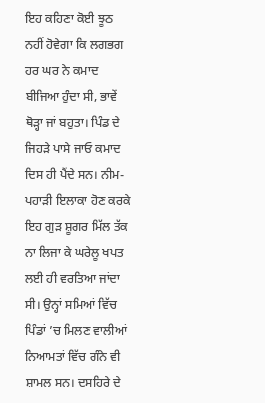ਇਹ ਕਹਿਣਾ ਕੋਈ ਝੂਠ ਨਹੀਂ ਹੋਵੇਗਾ ਕਿ ਲਗਭਗ ਹਰ ਘਰ ਨੇ ਕਮਾਦ ਬੀਜਿਆ ਹੁੰਦਾ ਸੀ, ਭਾਵੇਂ ਥੋੜ੍ਹਾ ਜਾਂ ਬਹੁਤਾ। ਪਿੰਡ ਦੇ ਜਿਹੜੇ ਪਾਸੇ ਜਾਓ ਕਮਾਦ ਦਿਸ ਹੀ ਪੈਂਦੇ ਸਨ। ਨੀਮ-ਪਹਾੜੀ ਇਲਾਕਾ ਹੋਣ ਕਰਕੇ ਇਹ ਗੁੜ ਸ਼ੂਗਰ ਮਿੱਲ ਤੱਕ ਨਾ ਲਿਜਾ ਕੇ ਘਰੇਲੂ ਖਪਤ ਲਈ ਹੀ ਵਰਤਿਆ ਜਾਂਦਾ ਸੀ। ਉਨ੍ਹਾਂ ਸਮਿਆਂ ਵਿੱਚ ਪਿੰਡਾਂ ’ਚ ਮਿਲਣ ਵਾਲੀਆਂ ਨਿਆਮਤਾਂ ਵਿੱਚ ਗੰਨੇ ਵੀ ਸ਼ਾਮਲ ਸਨ। ਦਸਹਿਰੇ ਦੇ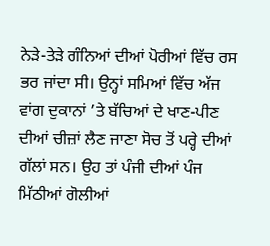ਨੇੜੇ-ਤੇੜੇ ਗੰਨਿਆਂ ਦੀਆਂ ਪੋਰੀਆਂ ਵਿੱਚ ਰਸ ਭਰ ਜਾਂਦਾ ਸੀ। ਉਨ੍ਹਾਂ ਸਮਿਆਂ ਵਿੱਚ ਅੱਜ ਵਾਂਗ ਦੁਕਾਨਾਂ ’ਤੇ ਬੱਚਿਆਂ ਦੇ ਖਾਣ-ਪੀਣ ਦੀਆਂ ਚੀਜ਼ਾਂ ਲੈਣ ਜਾਣਾ ਸੋਚ ਤੋਂ ਪਰ੍ਹੇ ਦੀਆਂ ਗੱਲਾਂ ਸਨ। ਉਹ ਤਾਂ ਪੰਜੀ ਦੀਆਂ ਪੰਜ ਮਿੱਠੀਆਂ ਗੋਲੀਆਂ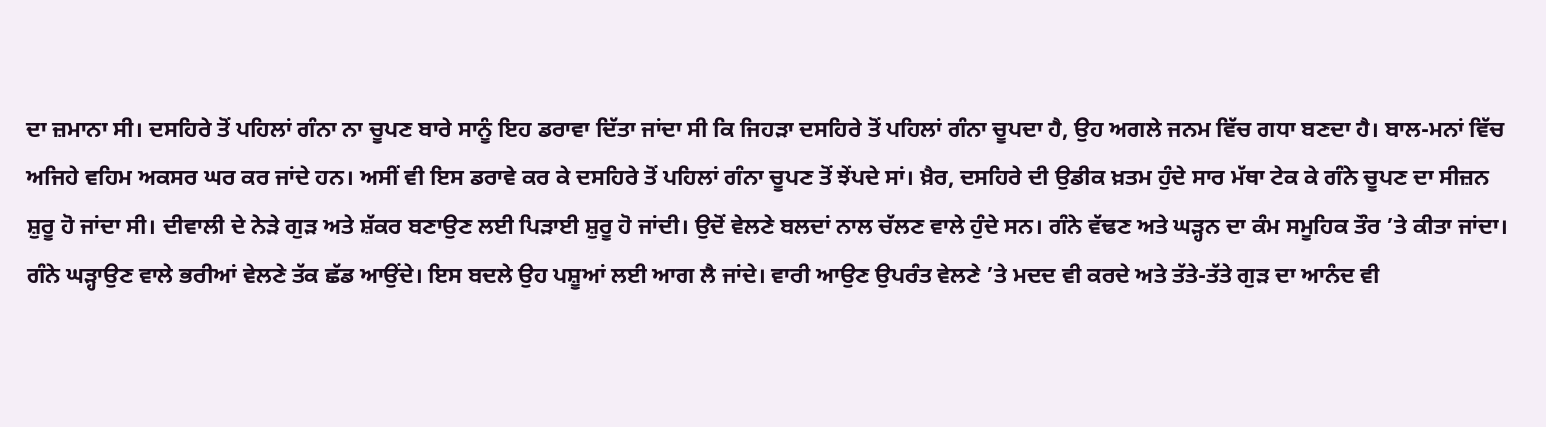ਦਾ ਜ਼ਮਾਨਾ ਸੀ। ਦਸਹਿਰੇ ਤੋਂ ਪਹਿਲਾਂ ਗੰਨਾ ਨਾ ਚੂਪਣ ਬਾਰੇ ਸਾਨੂੰ ਇਹ ਡਰਾਵਾ ਦਿੱਤਾ ਜਾਂਦਾ ਸੀ ਕਿ ਜਿਹੜਾ ਦਸਹਿਰੇ ਤੋਂ ਪਹਿਲਾਂ ਗੰਨਾ ਚੂਪਦਾ ਹੈ, ਉਹ ਅਗਲੇ ਜਨਮ ਵਿੱਚ ਗਧਾ ਬਣਦਾ ਹੈ। ਬਾਲ-ਮਨਾਂ ਵਿੱਚ ਅਜਿਹੇ ਵਹਿਮ ਅਕਸਰ ਘਰ ਕਰ ਜਾਂਦੇ ਹਨ। ਅਸੀਂ ਵੀ ਇਸ ਡਰਾਵੇ ਕਰ ਕੇ ਦਸਹਿਰੇ ਤੋਂ ਪਹਿਲਾਂ ਗੰਨਾ ਚੂਪਣ ਤੋਂ ਝੇਂਪਦੇ ਸਾਂ। ਖ਼ੈਰ, ਦਸਹਿਰੇ ਦੀ ਉਡੀਕ ਖ਼ਤਮ ਹੁੰਦੇ ਸਾਰ ਮੱਥਾ ਟੇਕ ਕੇ ਗੰਨੇ ਚੂਪਣ ਦਾ ਸੀਜ਼ਨ ਸ਼ੁਰੂ ਹੋ ਜਾਂਦਾ ਸੀ। ਦੀਵਾਲੀ ਦੇ ਨੇੜੇ ਗੁੜ ਅਤੇ ਸ਼ੱਕਰ ਬਣਾਉਣ ਲਈ ਪਿੜਾਈ ਸ਼ੁਰੂ ਹੋ ਜਾਂਦੀ। ਉਦੋਂ ਵੇਲਣੇ ਬਲਦਾਂ ਨਾਲ ਚੱਲਣ ਵਾਲੇ ਹੁੰਦੇ ਸਨ। ਗੰਨੇ ਵੱਢਣ ਅਤੇ ਘੜ੍ਹਨ ਦਾ ਕੰਮ ਸਮੂਹਿਕ ਤੌਰ ’ਤੇ ਕੀਤਾ ਜਾਂਦਾ। ਗੰਨੇ ਘੜ੍ਹਾਉਣ ਵਾਲੇ ਭਰੀਆਂ ਵੇਲਣੇ ਤੱਕ ਛੱਡ ਆਉਂਦੇ। ਇਸ ਬਦਲੇ ਉਹ ਪਸ਼ੂਆਂ ਲਈ ਆਗ ਲੈ ਜਾਂਦੇ। ਵਾਰੀ ਆਉਣ ਉਪਰੰਤ ਵੇਲਣੇ ’ਤੇ ਮਦਦ ਵੀ ਕਰਦੇ ਅਤੇ ਤੱਤੇ-ਤੱਤੇ ਗੁੜ ਦਾ ਆਨੰਦ ਵੀ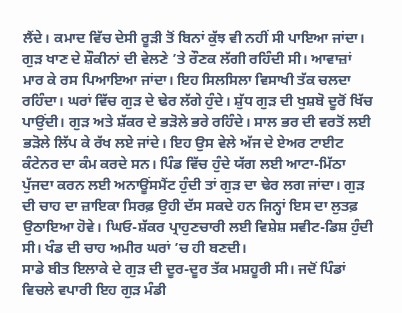ਲੈਂਦੇ। ਕਮਾਦ ਵਿੱਚ ਦੇਸੀ ਰੂੜੀ ਤੋਂ ਬਿਨਾਂ ਕੁੱਝ ਵੀ ਨਹੀਂ ਸੀ ਪਾਇਆ ਜਾਂਦਾ। ਗੁੜ ਖਾਣ ਦੇ ਸ਼ੌਕੀਨਾਂ ਦੀ ਵੇਲਣੇ ’ਤੇ ਰੌਣਕ ਲੱਗੀ ਰਹਿੰਦੀ ਸੀ। ਆਵਾਜ਼ਾਂ ਮਾਰ ਕੇ ਰਸ ਪਿਆਇਆ ਜਾਂਦਾ। ਇਹ ਸਿਲਸਿਲਾ ਵਿਸਾਖੀ ਤੱਕ ਚਲਦਾ ਰਹਿੰਦਾ। ਘਰਾਂ ਵਿੱਚ ਗੁੜ ਦੇ ਢੇਰ ਲੱਗੇ ਹੁੰਦੇ। ਸ਼ੁੱਧ ਗੁੜ ਦੀ ਖੁਸ਼ਬੋ ਦੂਰੋਂ ਖਿੱਚ ਪਾਉਂਦੀ। ਗੁੜ ਅਤੇ ਸ਼ੱਕਰ ਦੇ ਭੜੋਲੇ ਭਰੇ ਰਹਿੰਦੇ। ਸਾਲ ਭਰ ਦੀ ਵਰਤੋਂ ਲਈ ਭੜੋਲੇ ਲਿੱਪ ਕੇ ਰੱਖ ਲਏ ਜਾਂਦੇ। ਇਹ ਉਸ ਵੇਲੇ ਅੱਜ ਦੇ ਏਅਰ ਟਾਈਟ ਕੰਟੇਨਰ ਦਾ ਕੰਮ ਕਰਦੇ ਸਨ। ਪਿੰਡ ਵਿੱਚ ਹੁੰਦੇ ਯੱਗ ਲਈ ਆਟਾ-ਮਿੱਠਾ ਪੁੱਜਦਾ ਕਰਨ ਲਈ ਅਨਾਊਂਸਮੈਂਟ ਹੁੰਦੀ ਤਾਂ ਗੁੜ ਦਾ ਢੇਰ ਲਗ ਜਾਂਦਾ। ਗੁੜ ਦੀ ਚਾਹ ਦਾ ਜ਼ਾਇਕਾ ਸਿਰਫ਼ ਉਹੀ ਦੱਸ ਸਕਦੇ ਹਨ ਜਿਨ੍ਹਾਂ ਇਸ ਦਾ ਲੁਤਫ਼ ਉਠਾਇਆ ਹੋਵੇ। ਘਿਓ-ਸ਼ੱਕਰ ਪ੍ਰਾਹੁਣਚਾਰੀ ਲਈ ਵਿਸ਼ੇਸ਼ ਸਵੀਟ-ਡਿਸ਼ ਹੁੰਦੀ ਸੀ। ਖੰਡ ਦੀ ਚਾਹ ਅਮੀਰ ਘਰਾਂ ’ਚ ਹੀ ਬਣਦੀ।
ਸਾਡੇ ਬੀਤ ਇਲਾਕੇ ਦੇ ਗੁੜ ਦੀ ਦੂਰ-ਦੂਰ ਤੱਕ ਮਸ਼ਹੂਰੀ ਸੀ। ਜਦੋਂ ਪਿੰਡਾਂ ਵਿਚਲੇ ਵਪਾਰੀ ਇਹ ਗੁੜ ਮੰਡੀ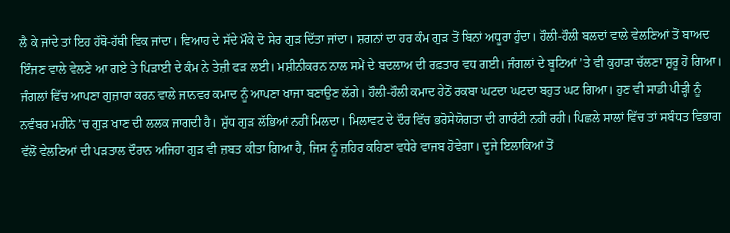ਲੈ ਕੇ ਜਾਂਦੇ ਤਾਂ ਇਹ ਹੱਥੋ-ਹੱਥੀ ਵਿਕ ਜਾਂਦਾ। ਵਿਆਹ ਦੇ ਸੱਦੇ ਮੌਕੇ ਦੋ ਸੇਰ ਗੁੜ ਦਿੱਤਾ ਜਾਂਦਾ। ਸ਼ਗਨਾਂ ਦਾ ਹਰ ਕੰਮ ਗੁੜ ਤੋਂ ਬਿਨਾਂ ਅਧੂਰਾ ਹੁੰਦਾ। ਹੌਲੀ-ਹੌਲੀ ਬਲਦਾਂ ਵਾਲੇ ਵੇਲਣਿਆਂ ਤੋਂ ਬਾਅਦ ਇੰਜਣ ਵਾਲੇ ਵੇਲਣੇ ਆ ਗਏ ਤੇ ਪਿੜਾਈ ਦੇ ਕੰਮ ਨੇ ਤੇਜ਼ੀ ਫੜ ਲਈ। ਮਸ਼ੀਨੀਕਰਨ ਨਾਲ ਸਮੇਂ ਦੇ ਬਦਲਾਅ ਦੀ ਰਫ਼ਤਾਰ ਵਧ ਗਈ। ਜੰਗਲਾਂ ਦੇ ਬੂਟਿਆਂ ’ਤੇ ਵੀ ਕੁਹਾੜਾ ਚੱਲਣਾ ਸ਼ੁਰੂ ਹੋ ਗਿਆ। ਜੰਗਲਾਂ ਵਿੱਚ ਆਪਣਾ ਗੁਜ਼ਾਰਾ ਕਰਨ ਵਾਲੇ ਜਾਨਵਰ ਕਮਾਦ ਨੂੰ ਆਪਣਾ ਖਾਜਾ ਬਣਾਉਣ ਲੱਗੇ। ਹੌਲੀ-ਹੌਲੀ ਕਮਾਦ ਹੇਠੋਂ ਰਕਬਾ ਘਟਦਾ ਘਟਦਾ ਬਹੁਤ ਘਟ ਗਿਆ। ਹੁਣ ਵੀ ਸਾਡੀ ਪੀੜ੍ਹੀ ਨੂੰ ਨਵੰਬਰ ਮਹੀਨੇ ’ਚ ਗੁੜ ਖਾਣ ਦੀ ਲਲਕ ਜਾਗਦੀ ਹੈ। ਸ਼ੁੱਧ ਗੁੜ ਲੱਭਿਆਂ ਨਹੀਂ ਮਿਲਦਾ। ਮਿਲਾਵਟ ਦੇ ਦੌਰ ਵਿੱਚ ਭਰੋਸੇਯੋਗਤਾ ਦੀ ਗਾਰੰਟੀ ਨਹੀਂ ਰਹੀ। ਪਿਛਲੇ ਸਾਲਾਂ ਵਿੱਚ ਤਾਂ ਸਬੰਧਤ ਵਿਭਾਗ ਵੱਲੋਂ ਵੇਲਣਿਆਂ ਦੀ ਪੜਤਾਲ ਦੌਰਾਨ ਅਜਿਹਾ ਗੁੜ ਵੀ ਜ਼ਬਤ ਕੀਤਾ ਗਿਆ ਹੈ, ਜਿਸ ਨੂੰ ਜ਼ਹਿਰ ਕਹਿਣਾ ਵਧੇਰੇ ਵਾਜਬ ਹੋਵੇਗਾ। ਦੂਜੇ ਇਲਾਕਿਆਂ ਤੋਂ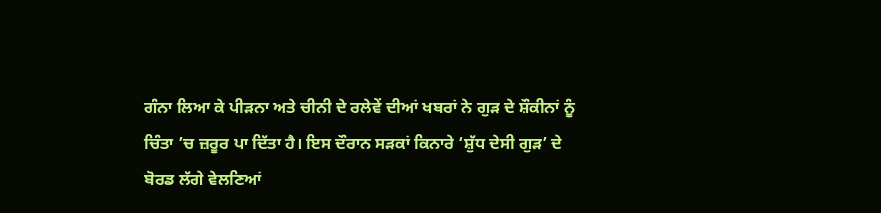ਗੰਨਾ ਲਿਆ ਕੇ ਪੀੜਨਾ ਅਤੇ ਚੀਨੀ ਦੇ ਰਲੇਵੇਂ ਦੀਆਂ ਖਬਰਾਂ ਨੇ ਗੁੜ ਦੇ ਸ਼ੌਕੀਨਾਂ ਨੂੰ ਚਿੰਤਾ ’ਚ ਜ਼ਰੂਰ ਪਾ ਦਿੱਤਾ ਹੈ। ਇਸ ਦੌਰਾਨ ਸੜਕਾਂ ਕਿਨਾਰੇ ‘ਸ਼ੁੱਧ ਦੇਸੀ ਗੁੜ’ ਦੇ ਬੋਰਡ ਲੱਗੇ ਵੇਲਣਿਆਂ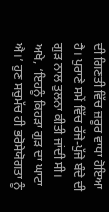ਦੀ ਗਿਣਤੀ ਵਿੱਚ ਜ਼ਰੂਰ ਵਾਧਾ ਹੋਇਆ ਹੈ। ਪੁਰਾਣੇ ਸਮੇਂ ਵਿੱਚ ਰੱਜੇ-ਪੁੱਜੇ ਬੰਦੇ ਦੀ ਗੁੜ ਨਾਲ ਤੁਲਨਾ ਕੀਤੀ ਜਾਂਦੀ ਸੀ। ਅਖੇ, ‘ਇਹਨੂੰ ਕਿਹੜਾ ਗੁੜ ਦਾ ਘਾਟਾ ਐ।’ ਹੁਣ ਸਚੁਮੱਚ ਹੀ ਭਰੋਸੇਯੋਗਤਾ ਨੂੰ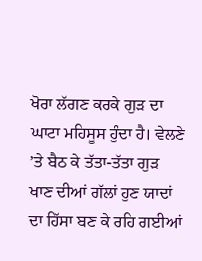ਖੋਰਾ ਲੱਗਣ ਕਰਕੇ ਗੁੜ ਦਾ ਘਾਟਾ ਮਹਿਸੂਸ ਹੁੰਦਾ ਹੈ। ਵੇਲਣੇ ’ਤੇ ਬੈਠ ਕੇ ਤੱਤਾ-ਤੱਤਾ ਗੁੜ ਖਾਣ ਦੀਆਂ ਗੱਲਾਂ ਹੁਣ ਯਾਦਾਂ ਦਾ ਹਿੱਸਾ ਬਣ ਕੇ ਰਹਿ ਗਈਆਂ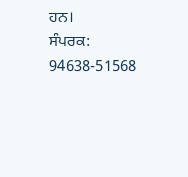ਹਨ।
ਸੰਪਰਕ: 94638-51568